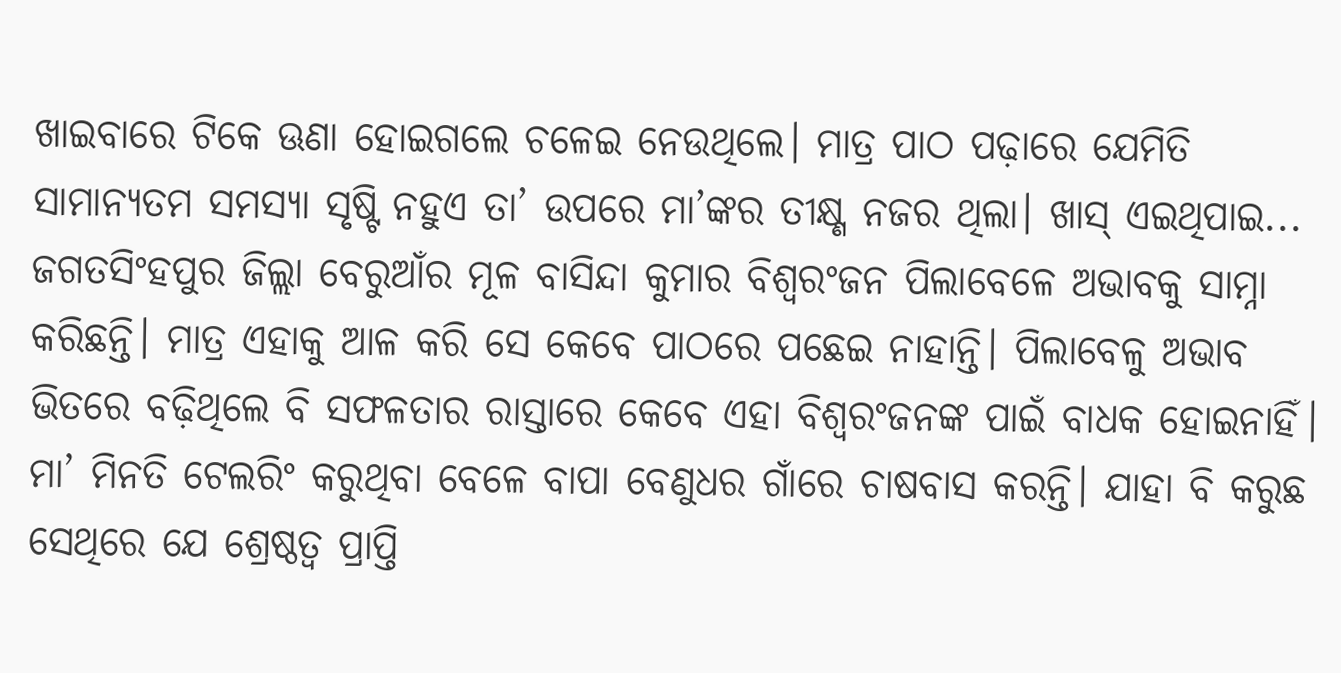ଖାଇବାରେ ଟିକେ ଊଣା ହୋଇଗଲେ ଚଳେଇ ନେଉଥିଲେ। ମାତ୍ର ପାଠ ପଢ଼ାରେ ଯେମିତି ସାମାନ୍ୟତମ ସମସ୍ୟା ସୃଷ୍ଟି ନହୁଏ ତା’ ଉପରେ ମା’ଙ୍କର ତୀକ୍ଷ୍ଣ ନଜର ଥିଲା। ଖାସ୍ ଏଇଥିପାଇ...
ଜଗତସିଂହପୁର ଜିଲ୍ଲା ବେରୁଆଁର ମୂଳ ବାସିନ୍ଦା କୁମାର ବିଶ୍ବରଂଜନ ପିଲାବେଳେ ଅଭାବକୁ ସାମ୍ନା କରିଛନ୍ତି। ମାତ୍ର ଏହାକୁ ଆଳ କରି ସେ କେବେ ପାଠରେ ପଛେଇ ନାହାନ୍ତି। ପିଲାବେଳୁ ଅଭାବ ଭିତରେ ବଢ଼ିଥିଲେ ବି ସଫଳତାର ରାସ୍ତାରେ କେବେ ଏହା ବିଶ୍ବରଂଜନଙ୍କ ପାଇଁ ବାଧକ ହୋଇନାହିଁ। ମା’ ମିନତି ଟେଲରିଂ କରୁଥିବା ବେଳେ ବାପା ବେଣୁଧର ଗାଁରେ ଚାଷବାସ କରନ୍ତି। ଯାହା ବି କରୁଛ ସେଥିରେ ଯେ ଶ୍ରେଷ୍ଠତ୍ବ ପ୍ରାପ୍ତି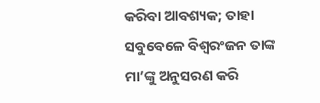କରିବା ଆବଶ୍ୟକ; ତାହା ସବୁବେଳେ ବିଶ୍ବରଂଜନ ତାଙ୍କ ମା’ଙ୍କୁ ଅନୁସରଣ କରି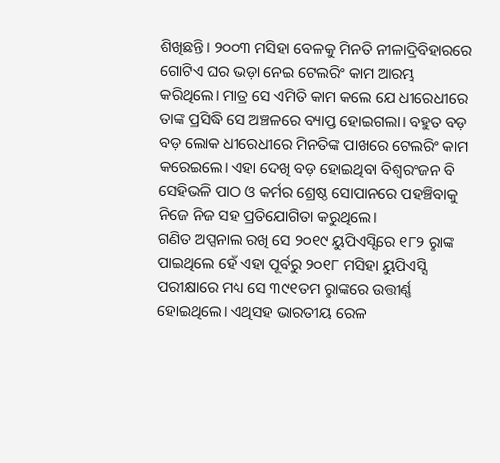ଶିଖିଛନ୍ତି। ୨୦୦୩ ମସିହା ବେଳକୁ ମିନତି ନୀଳାଦ୍ରିବିହାରରେ ଗୋଟିଏ ଘର ଭଡ଼ା ନେଇ ଟେଲରିଂ କାମ ଆରମ୍ଭ କରିଥିଲେ। ମାତ୍ର ସେ ଏମିତି କାମ କଲେ ଯେ ଧୀରେଧୀରେ ତାଙ୍କ ପ୍ରସିଦ୍ଧି ସେ ଅଞ୍ଚଳରେ ବ୍ୟାପ୍ତ ହୋଇଗଲା। ବହୁତ ବଡ଼ ବଡ଼ ଲୋକ ଧୀରେଧୀରେ ମିନତିଙ୍କ ପାଖରେ ଟେଲରିଂ କାମ କରେଇଲେ। ଏହା ଦେଖି ବଡ଼ ହୋଇଥିବା ବିଶ୍ବରଂଜନ ବି ସେହିଭଳି ପାଠ ଓ କର୍ମର ଶ୍ରେଷ୍ଠ ସୋପାନରେ ପହଞ୍ଚିବାକୁ ନିଜେ ନିଜ ସହ ପ୍ରତିଯୋଗିତା କରୁଥିଲେ।
ଗଣିତ ଅପ୍ସନାଲ ରଖି ସେ ୨୦୧୯ ୟୁପିଏସ୍ସିରେ ୧୮୨ ରୢାଙ୍କ ପାଇଥିଲେ ହେଁ ଏହା ପୂର୍ବରୁ ୨୦୧୮ ମସିହା ୟୁପିଏସ୍ସି ପରୀକ୍ଷାରେ ମଧ୍ୟ ସେ ୩୯୧ତମ ରୢାଙ୍କରେ ଉତ୍ତୀର୍ଣ୍ଣ ହୋଇଥିଲେ। ଏଥିସହ ଭାରତୀୟ ରେଳ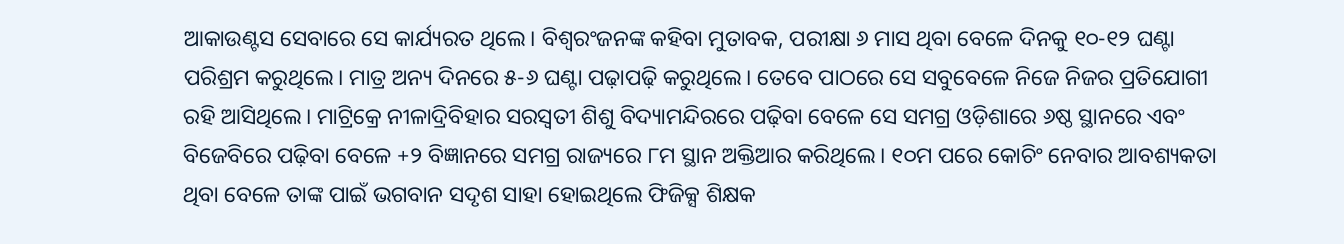ଆକାଉଣ୍ଟସ ସେବାରେ ସେ କାର୍ଯ୍ୟରତ ଥିଲେ। ବିଶ୍ବରଂଜନଙ୍କ କହିବା ମୁତାବକ, ପରୀକ୍ଷା ୬ ମାସ ଥିବା ବେଳେ ଦିନକୁ ୧୦-୧୨ ଘଣ୍ଟା ପରିଶ୍ରମ କରୁଥିଲେ। ମାତ୍ର ଅନ୍ୟ ଦିନରେ ୫-୬ ଘଣ୍ଟା ପଢ଼ାପଢ଼ି କରୁଥିଲେ। ତେବେ ପାଠରେ ସେ ସବୁବେଳେ ନିଜେ ନିଜର ପ୍ରତିଯୋଗୀ ରହି ଆସିଥିଲେ। ମାଟ୍ରିକ୍ରେ ନୀଳାଦ୍ରିବିହାର ସରସ୍ବତୀ ଶିଶୁ ବିଦ୍ୟାମନ୍ଦିରରେ ପଢ଼ିବା ବେଳେ ସେ ସମଗ୍ର ଓଡ଼ିଶାରେ ୬ଷ୍ଠ ସ୍ଥାନରେ ଏବଂ ବିଜେବିରେ ପଢ଼ିବା ବେଳେ +୨ ବିଜ୍ଞାନରେ ସମଗ୍ର ରାଜ୍ୟରେ ୮ମ ସ୍ଥାନ ଅକ୍ତିଆର କରିଥିଲେ। ୧୦ମ ପରେ କୋଚିଂ ନେବାର ଆବଶ୍ୟକତା ଥିବା ବେଳେ ତାଙ୍କ ପାଇଁ ଭଗବାନ ସଦୃଶ ସାହା ହୋଇଥିଲେ ଫିଜିକ୍ସ ଶିକ୍ଷକ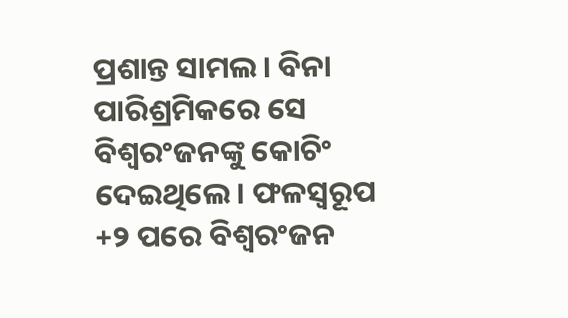ପ୍ରଶାନ୍ତ ସାମଲ। ବିନା ପାରିଶ୍ରମିକରେ ସେ ବିଶ୍ବରଂଜନଙ୍କୁ କୋଚିଂ ଦେଇଥିଲେ। ଫଳସ୍ବରୂପ +୨ ପରେ ବିଶ୍ବରଂଜନ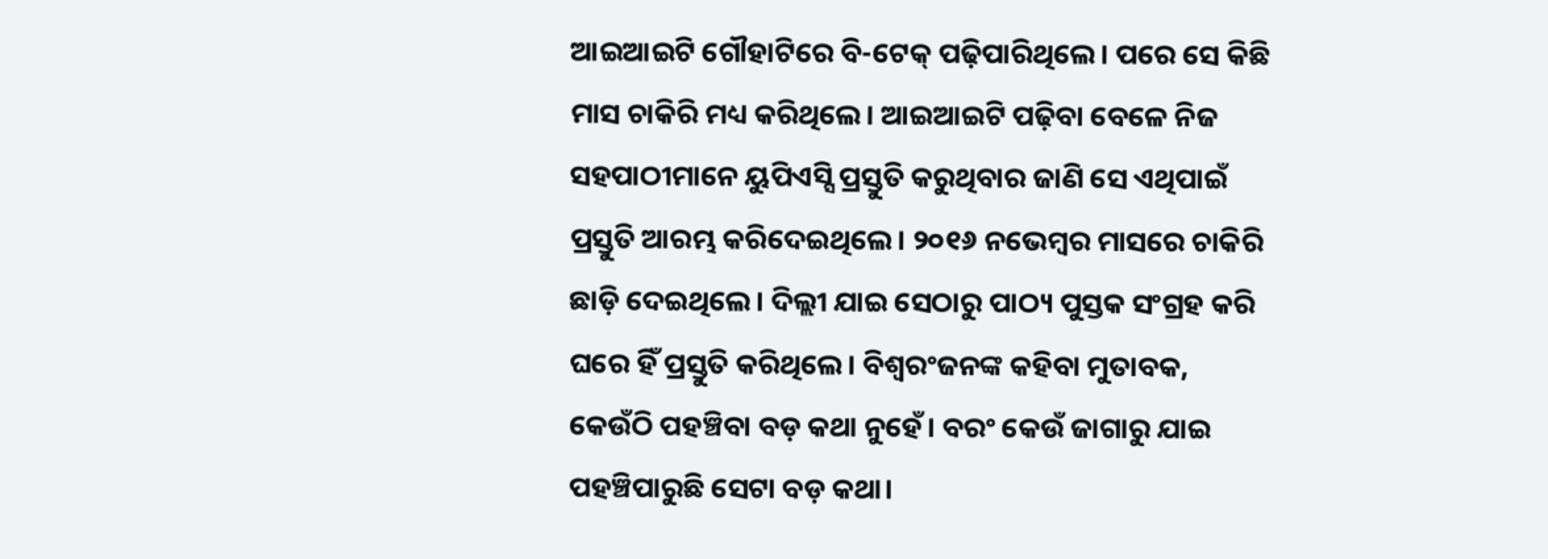ଆଇଆଇଟି ଗୌହାଟିରେ ବି-ଟେକ୍ ପଢ଼ିପାରିଥିଲେ। ପରେ ସେ କିଛି ମାସ ଚାକିରି ମଧ୍ୟ କରିଥିଲେ। ଆଇଆଇଟି ପଢ଼ିବା ବେଳେ ନିଜ ସହପାଠୀମାନେ ୟୁପିଏସ୍ସି ପ୍ରସ୍ତୁତି କରୁଥିବାର ଜାଣି ସେ ଏଥିପାଇଁ ପ୍ରସ୍ତୁତି ଆରମ୍ଭ କରିଦେଇଥିଲେ। ୨୦୧୬ ନଭେମ୍ବର ମାସରେ ଚାକିରି ଛାଡ଼ି ଦେଇଥିଲେ। ଦିଲ୍ଲୀ ଯାଇ ସେଠାରୁ ପାଠ୍ୟ ପୁସ୍ତକ ସଂଗ୍ରହ କରି ଘରେ ହିଁ ପ୍ରସ୍ତୁତି କରିଥିଲେ। ବିଶ୍ବରଂଜନଙ୍କ କହିବା ମୁତାବକ, କେଉଁଠି ପହଞ୍ଚିବା ବଡ଼ କଥା ନୁହେଁ। ବରଂ କେଉଁ ଜାଗାରୁ ଯାଇ ପହଞ୍ଚିପାରୁଛି ସେଟା ବଡ଼ କଥା।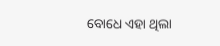ବୋଧେ ଏହା ଥିଲା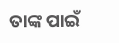ତାଙ୍କ ପାଇଁ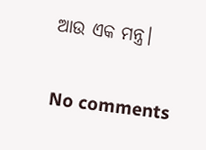ଆଉ ଏକ ମନ୍ତ୍ର।

No comments